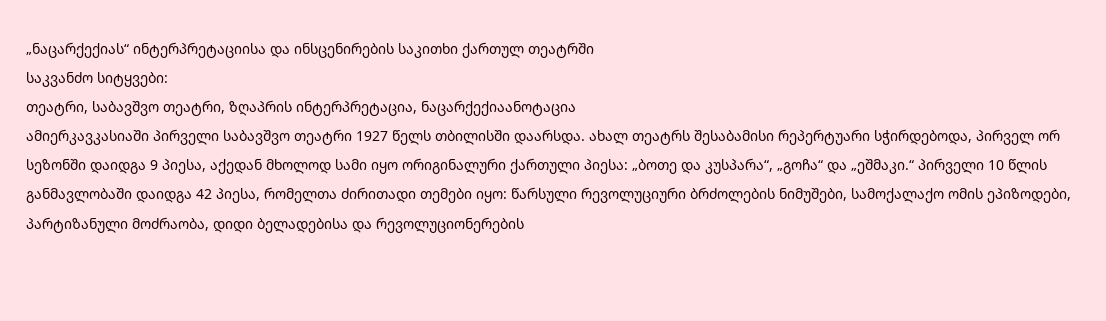„ნაცარქექიას“ ინტერპრეტაციისა და ინსცენირების საკითხი ქართულ თეატრში
საკვანძო სიტყვები:
თეატრი, საბავშვო თეატრი, ზღაპრის ინტერპრეტაცია, ნაცარქექიაანოტაცია
ამიერკავკასიაში პირველი საბავშვო თეატრი 1927 წელს თბილისში დაარსდა. ახალ თეატრს შესაბამისი რეპერტუარი სჭირდებოდა, პირველ ორ სეზონში დაიდგა 9 პიესა, აქედან მხოლოდ სამი იყო ორიგინალური ქართული პიესა: „ბოთე და კუსპარა“, „გოჩა“ და „ეშმაკი.“ პირველი 10 წლის განმავლობაში დაიდგა 42 პიესა, რომელთა ძირითადი თემები იყო: წარსული რევოლუციური ბრძოლების ნიმუშები, სამოქალაქო ომის ეპიზოდები, პარტიზანული მოძრაობა, დიდი ბელადებისა და რევოლუციონერების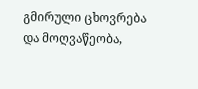გმირული ცხოვრება და მოღვაწეობა,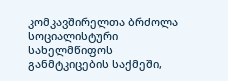კომკავშირელთა ბრძოლა სოციალისტური სახელმწიფოს განმტკიცების საქმეში,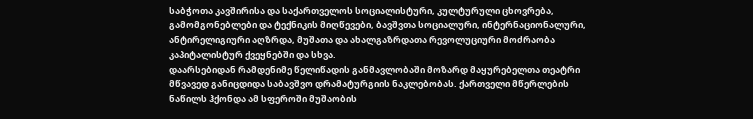საბჭოთა კავშირისა და საქართველოს სოციალისტური, კულტურული ცხოვრება, გამომგონებლები და ტექნიკის მიღწევები, ბავშვთა სოციალური, ინტერნაციონალური, ანტირელიგიური აღზრდა, მუშათა და ახალგაზრდათა რევოლუციური მოძრაობა კაპიტალისტურ ქვეყნებში და სხვა.
დაარსებიდან რამდენიმე წელიწადის განმავლობაში მოზარდ მაყურებელთა თეატრი მწვავედ განიცდიდა საბავშვო დრამატურგიის ნაკლებობას. ქართველი მწერლების ნაწილს ჰქონდა ამ სფეროში მუშაობის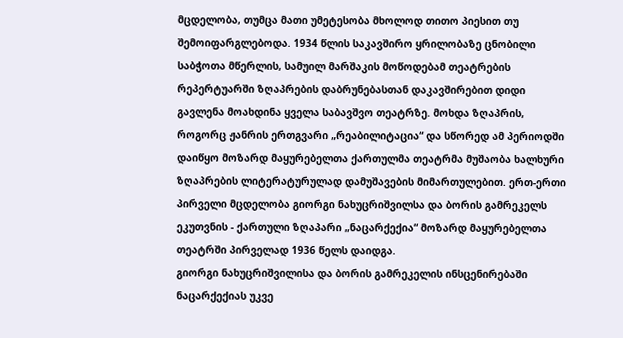მცდელობა, თუმცა მათი უმეტესობა მხოლოდ თითო პიესით თუ შემოიფარგლებოდა. 1934 წლის საკავშირო ყრილობაზე ცნობილი საბჭოთა მწერლის, სამუილ მარშაკის მოწოდებამ თეატრების რეპერტუარში ზღაპრების დაბრუნებასთან დაკავშირებით დიდი გავლენა მოახდინა ყველა საბავშვო თეატრზე. მოხდა ზღაპრის, როგორც ჟანრის ერთგვარი „რეაბილიტაცია“ და სწორედ ამ პერიოდში დაიწყო მოზარდ მაყურებელთა ქართულმა თეატრმა მუშაობა ხალხური ზღაპრების ლიტერატურულად დამუშავების მიმართულებით. ერთ-ერთი პირველი მცდელობა გიორგი ნახუცრიშვილსა და ბორის გამრეკელს ეკუთვნის - ქართული ზღაპარი „ნაცარქექია“ მოზარდ მაყურებელთა თეატრში პირველად 1936 წელს დაიდგა.
გიორგი ნახუცრიშვილისა და ბორის გამრეკელის ინსცენირებაში ნაცარქექიას უკვე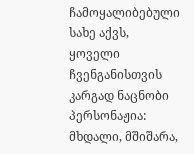ჩამოყალიბებული სახე აქვს, ყოველი ჩვენგანისთვის კარგად ნაცნობი პერსონაჟია: მხდალი, მშიშარა,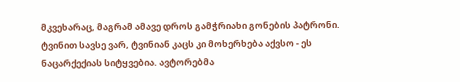მკვეხარაც, მაგრამ ამავე დროს გამჭრიახი გონების პატრონი. ტვინით სავსე ვარ, ტვინიან კაცს კი მოხერხება აქვსო - ეს ნაცარქექიას სიტყვებია. ავტორებმა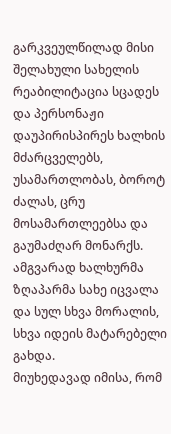გარკვეულწილად მისი შელახული სახელის რეაბილიტაცია სცადეს და პერსონაჟი დაუპირისპირეს ხალხის მძარცველებს, უსამართლობას, ბოროტ ძალას, ცრუ მოსამართლეებსა და გაუმაძღარ მონარქს. ამგვარად ხალხურმა ზღაპარმა სახე იცვალა და სულ სხვა მორალის, სხვა იდეის მატარებელი გახდა.
მიუხედავად იმისა, რომ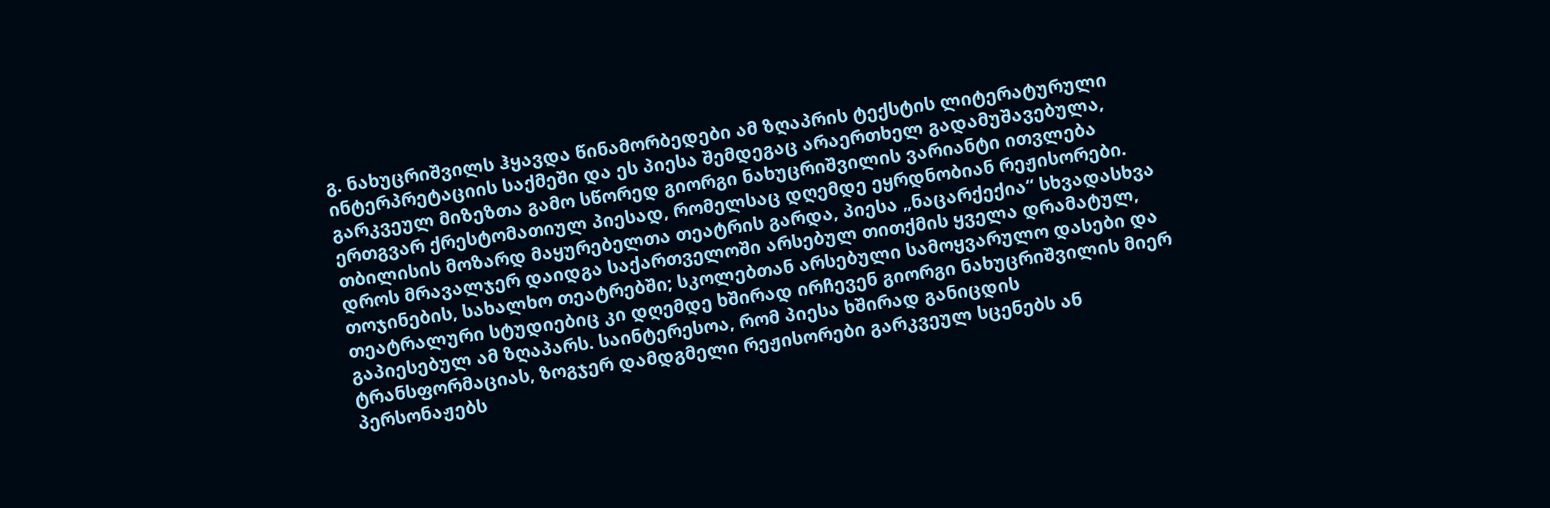გ. ნახუცრიშვილს ჰყავდა წინამორბედები ამ ზღაპრის ტექსტის ლიტერატურული ინტერპრეტაციის საქმეში და ეს პიესა შემდეგაც არაერთხელ გადამუშავებულა, გარკვეულ მიზეზთა გამო სწორედ გიორგი ნახუცრიშვილის ვარიანტი ითვლება ერთგვარ ქრესტომათიულ პიესად, რომელსაც დღემდე ეყრდნობიან რეჟისორები.
თბილისის მოზარდ მაყურებელთა თეატრის გარდა, პიესა „ნაცარქექია“ სხვადასხვა დროს მრავალჯერ დაიდგა საქართველოში არსებულ თითქმის ყველა დრამატულ, თოჯინების, სახალხო თეატრებში; სკოლებთან არსებული სამოყვარულო დასები და თეატრალური სტუდიებიც კი დღემდე ხშირად ირჩევენ გიორგი ნახუცრიშვილის მიერ გაპიესებულ ამ ზღაპარს. საინტერესოა, რომ პიესა ხშირად განიცდის ტრანსფორმაციას, ზოგჯერ დამდგმელი რეჟისორები გარკვეულ სცენებს ან პერსონაჟებს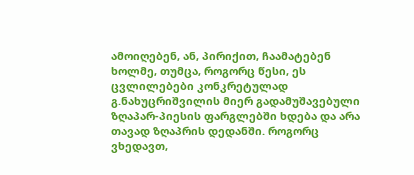ამოიღებენ, ან, პირიქით, ჩაამატებენ ხოლმე, თუმცა, როგორც წესი, ეს ცვლილებები კონკრეტულად გ.ნახუცრიშვილის მიერ გადამუშავებული ზღაპარ-პიესის ფარგლებში ხდება და არა თავად ზღაპრის დედანში. როგორც ვხედავთ,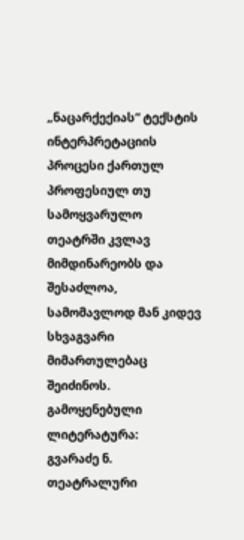„ნაცარქექიას“ ტექსტის ინტერპრეტაციის პროცესი ქართულ პროფესიულ თუ სამოყვარულო თეატრში კვლავ მიმდინარეობს და შესაძლოა, სამომავლოდ მან კიდევ სხვაგვარი მიმართულებაც შეიძინოს.
გამოყენებული ლიტერატურა:
გვარაძე ნ. თეატრალური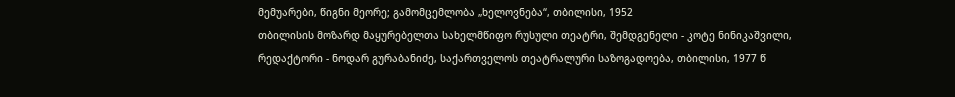მემუარები, წიგნი მეორე; გამომცემლობა „ხელოვნება“, თბილისი, 1952
თბილისის მოზარდ მაყურებელთა სახელმწიფო რუსული თეატრი, შემდგენელი - კოტე ნინიკაშვილი, რედაქტორი - ნოდარ გურაბანიძე, საქართველოს თეატრალური საზოგადოება, თბილისი, 1977 წ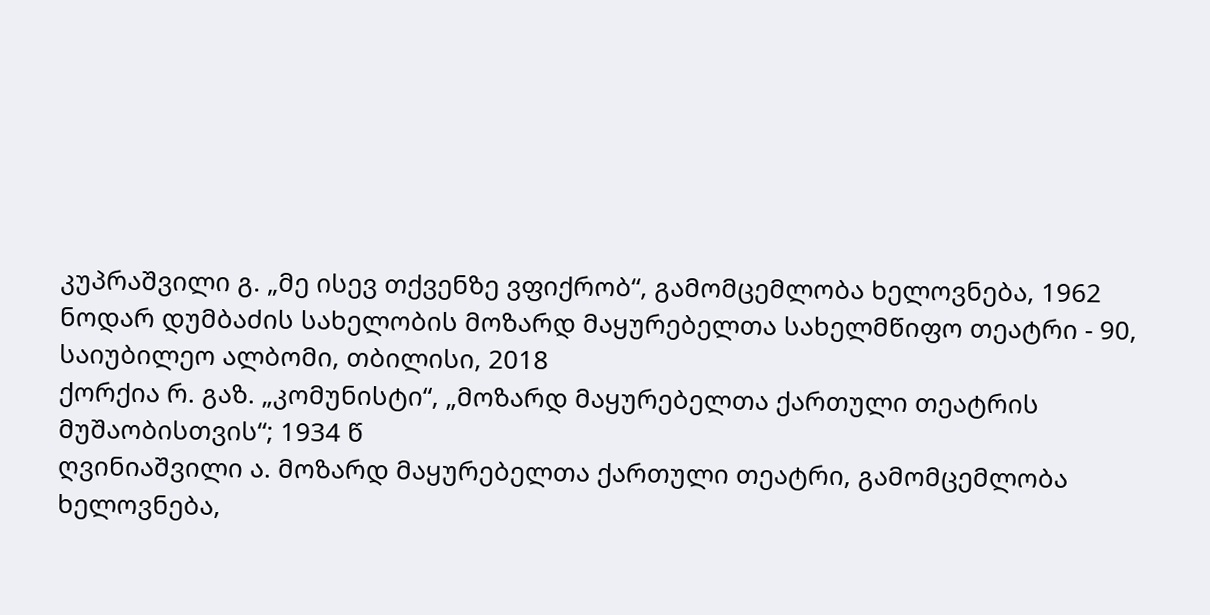კუპრაშვილი გ. „მე ისევ თქვენზე ვფიქრობ“, გამომცემლობა ხელოვნება, 1962
ნოდარ დუმბაძის სახელობის მოზარდ მაყურებელთა სახელმწიფო თეატრი - 90, საიუბილეო ალბომი, თბილისი, 2018
ქორქია რ. გაზ. „კომუნისტი“, „მოზარდ მაყურებელთა ქართული თეატრის მუშაობისთვის“; 1934 წ
ღვინიაშვილი ა. მოზარდ მაყურებელთა ქართული თეატრი, გამომცემლობა ხელოვნება,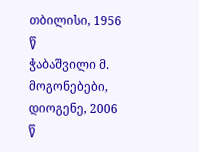თბილისი, 1956 წ
ჭაბაშვილი მ. მოგონებები, დიოგენე, 2006 წ